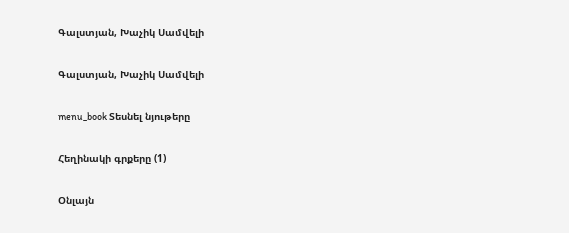Գալստյան, Խաչիկ Սամվելի

Գալստյան, Խաչիկ Սամվելի

menu_book Տեսնել նյութերը

Հեղինակի գրքերը (1)

Օնլայն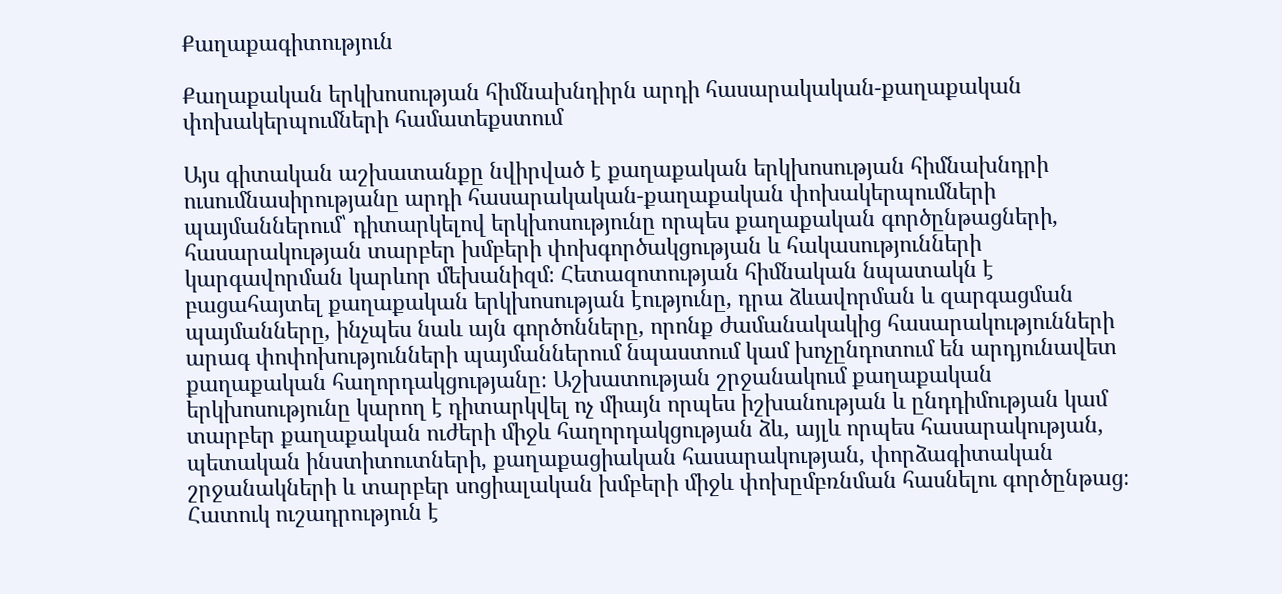Քաղաքագիտություն

Քաղաքական երկխոսության հիմնախնդիրն արդի հասարակական-քաղաքական փոխակերպումների համատեքստում

Այս գիտական աշխատանքը նվիրված է քաղաքական երկխոսության հիմնախնդրի ուսումնասիրությանը արդի հասարակական-քաղաքական փոխակերպումների պայմաններում՝ դիտարկելով երկխոսությունը որպես քաղաքական գործընթացների, հասարակության տարբեր խմբերի փոխգործակցության և հակասությունների կարգավորման կարևոր մեխանիզմ։ Հետազոտության հիմնական նպատակն է բացահայտել քաղաքական երկխոսության էությունը, դրա ձևավորման և զարգացման պայմանները, ինչպես նաև այն գործոնները, որոնք ժամանակակից հասարակությունների արագ փոփոխությունների պայմաններում նպաստում կամ խոչընդոտում են արդյունավետ քաղաքական հաղորդակցությանը։ Աշխատության շրջանակում քաղաքական երկխոսությունը կարող է դիտարկվել ոչ միայն որպես իշխանության և ընդդիմության կամ տարբեր քաղաքական ուժերի միջև հաղորդակցության ձև, այլև որպես հասարակության, պետական ինստիտուտների, քաղաքացիական հասարակության, փորձագիտական շրջանակների և տարբեր սոցիալական խմբերի միջև փոխըմբռնման հասնելու գործընթաց։ Հատուկ ուշադրություն է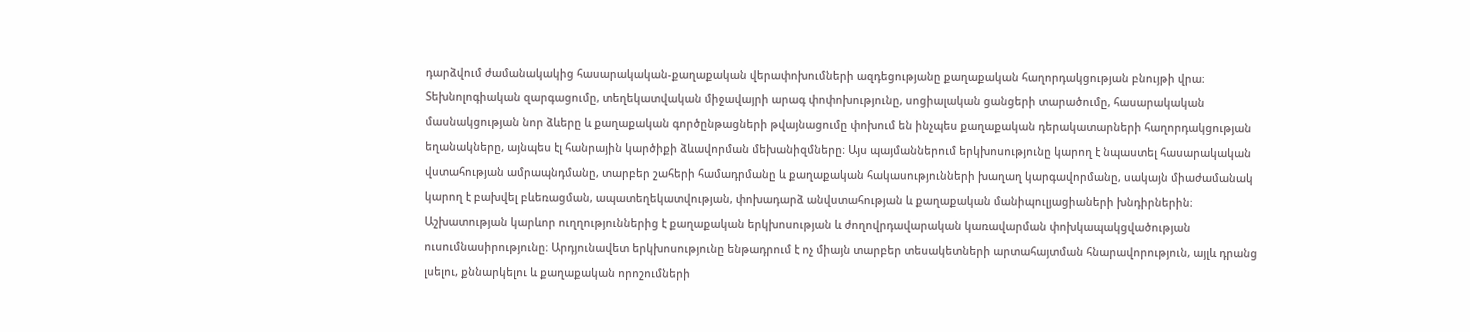դարձվում ժամանակակից հասարակական-քաղաքական վերափոխումների ազդեցությանը քաղաքական հաղորդակցության բնույթի վրա։ Տեխնոլոգիական զարգացումը, տեղեկատվական միջավայրի արագ փոփոխությունը, սոցիալական ցանցերի տարածումը, հասարակական մասնակցության նոր ձևերը և քաղաքական գործընթացների թվայնացումը փոխում են ինչպես քաղաքական դերակատարների հաղորդակցության եղանակները, այնպես էլ հանրային կարծիքի ձևավորման մեխանիզմները։ Այս պայմաններում երկխոսությունը կարող է նպաստել հասարակական վստահության ամրապնդմանը, տարբեր շահերի համադրմանը և քաղաքական հակասությունների խաղաղ կարգավորմանը, սակայն միաժամանակ կարող է բախվել բևեռացման, ապատեղեկատվության, փոխադարձ անվստահության և քաղաքական մանիպուլյացիաների խնդիրներին։ Աշխատության կարևոր ուղղություններից է քաղաքական երկխոսության և ժողովրդավարական կառավարման փոխկապակցվածության ուսումնասիրությունը։ Արդյունավետ երկխոսությունը ենթադրում է ոչ միայն տարբեր տեսակետների արտահայտման հնարավորություն, այլև դրանց լսելու, քննարկելու և քաղաքական որոշումների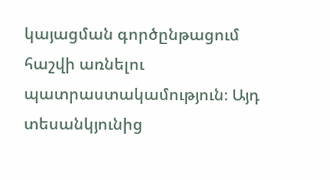կայացման գործընթացում հաշվի առնելու պատրաստակամություն։ Այդ տեսանկյունից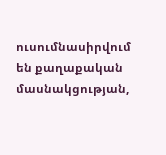ուսումնասիրվում են քաղաքական մասնակցության,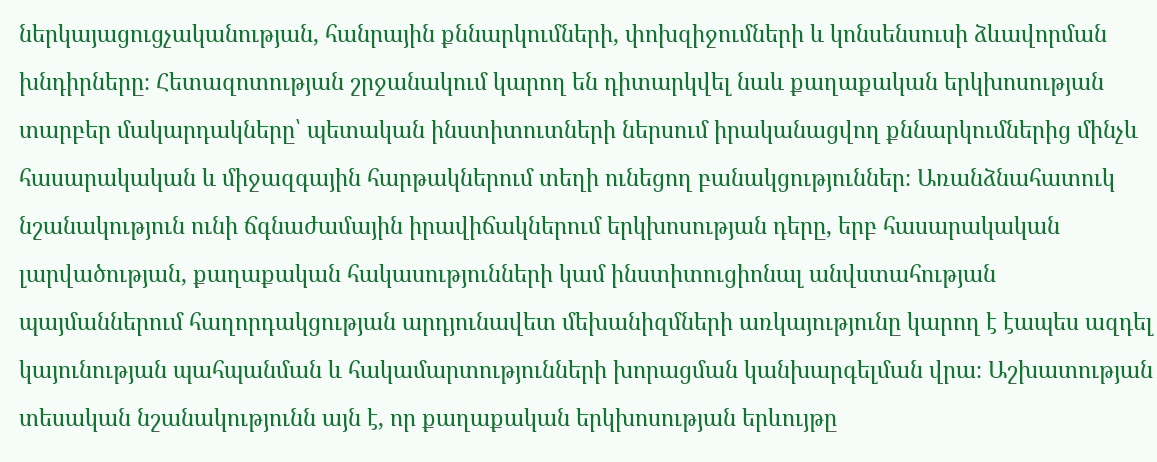ներկայացուցչականության, հանրային քննարկումների, փոխզիջումների և կոնսենսուսի ձևավորման խնդիրները։ Հետազոտության շրջանակում կարող են դիտարկվել նաև քաղաքական երկխոսության տարբեր մակարդակները՝ պետական ինստիտուտների ներսում իրականացվող քննարկումներից մինչև հասարակական և միջազգային հարթակներում տեղի ունեցող բանակցություններ։ Առանձնահատուկ նշանակություն ունի ճգնաժամային իրավիճակներում երկխոսության դերը, երբ հասարակական լարվածության, քաղաքական հակասությունների կամ ինստիտուցիոնալ անվստահության պայմաններում հաղորդակցության արդյունավետ մեխանիզմների առկայությունը կարող է էապես ազդել կայունության պահպանման և հակամարտությունների խորացման կանխարգելման վրա։ Աշխատության տեսական նշանակությունն այն է, որ քաղաքական երկխոսության երևույթը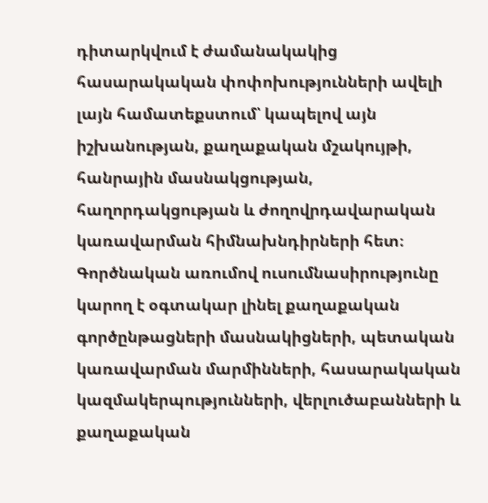դիտարկվում է ժամանակակից հասարակական փոփոխությունների ավելի լայն համատեքստում՝ կապելով այն իշխանության, քաղաքական մշակույթի, հանրային մասնակցության, հաղորդակցության և ժողովրդավարական կառավարման հիմնախնդիրների հետ։ Գործնական առումով ուսումնասիրությունը կարող է օգտակար լինել քաղաքական գործընթացների մասնակիցների, պետական կառավարման մարմինների, հասարակական կազմակերպությունների, վերլուծաբանների և քաղաքական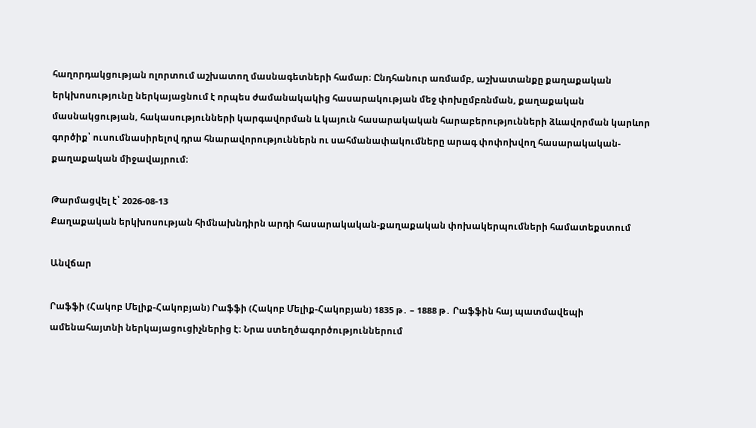հաղորդակցության ոլորտում աշխատող մասնագետների համար։ Ընդհանուր առմամբ, աշխատանքը քաղաքական երկխոսությունը ներկայացնում է որպես ժամանակակից հասարակության մեջ փոխըմբռնման, քաղաքական մասնակցության, հակասությունների կարգավորման և կայուն հասարակական հարաբերությունների ձևավորման կարևոր գործիք՝ ուսումնասիրելով դրա հնարավորություններն ու սահմանափակումները արագ փոփոխվող հասարակական-քաղաքական միջավայրում։

Թարմացվել է՝ 2026-08-13
Քաղաքական երկխոսության հիմնախնդիրն արդի հասարակական-քաղաքական փոխակերպումների համատեքստում

Անվճար

Րաֆֆի (Հակոբ Մելիք-Հակոբյան) Րաֆֆի (Հակոբ Մելիք-Հակոբյան) 1835 թ․ – 1888 թ․ Րաֆֆին հայ պատմավեպի ամենահայտնի ներկայացուցիչներից է։ Նրա ստեղծագործություններում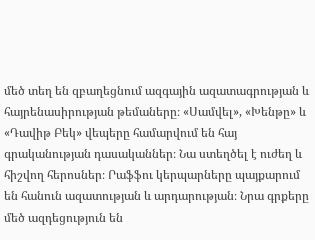մեծ տեղ են զբաղեցնում ազգային ազատագրության և հայրենասիրության թեմաները։ «Սամվել», «Խենթը» և «Դավիթ Բեկ» վեպերը համարվում են հայ գրականության դասականներ։ Նա ստեղծել է ուժեղ և հիշվող հերոսներ։ Րաֆֆու կերպարները պայքարում են հանուն ազատության և արդարության։ Նրա գրքերը մեծ ազդեցություն են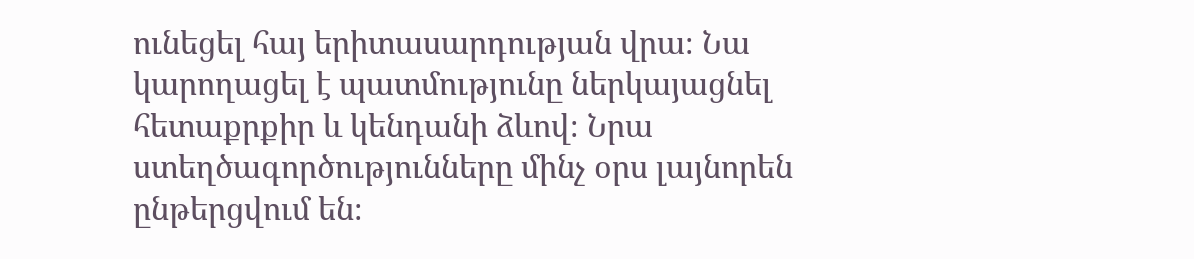ունեցել հայ երիտասարդության վրա։ Նա կարողացել է պատմությունը ներկայացնել հետաքրքիր և կենդանի ձևով։ Նրա ստեղծագործությունները մինչ օրս լայնորեն ընթերցվում են։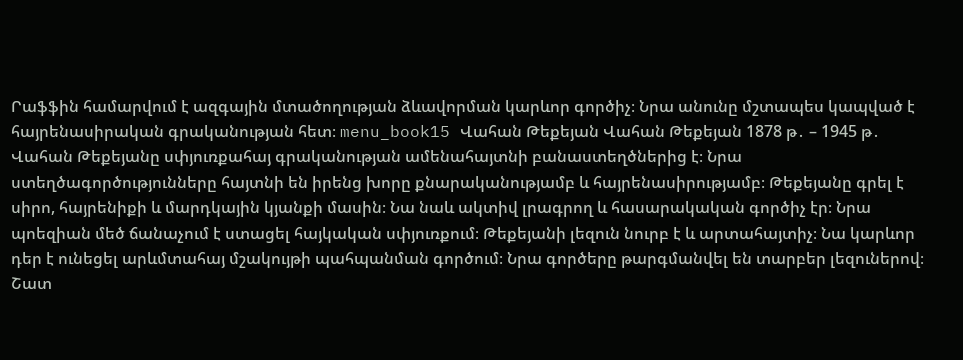Րաֆֆին համարվում է ազգային մտածողության ձևավորման կարևոր գործիչ։ Նրա անունը մշտապես կապված է հայրենասիրական գրականության հետ։ menu_book15 Վահան Թեքեյան Վահան Թեքեյան 1878 թ․ – 1945 թ․ Վահան Թեքեյանը սփյուռքահայ գրականության ամենահայտնի բանաստեղծներից է։ Նրա ստեղծագործությունները հայտնի են իրենց խորը քնարականությամբ և հայրենասիրությամբ։ Թեքեյանը գրել է սիրո, հայրենիքի և մարդկային կյանքի մասին։ Նա նաև ակտիվ լրագրող և հասարակական գործիչ էր։ Նրա պոեզիան մեծ ճանաչում է ստացել հայկական սփյուռքում։ Թեքեյանի լեզուն նուրբ է և արտահայտիչ։ Նա կարևոր դեր է ունեցել արևմտահայ մշակույթի պահպանման գործում։ Նրա գործերը թարգմանվել են տարբեր լեզուներով։ Շատ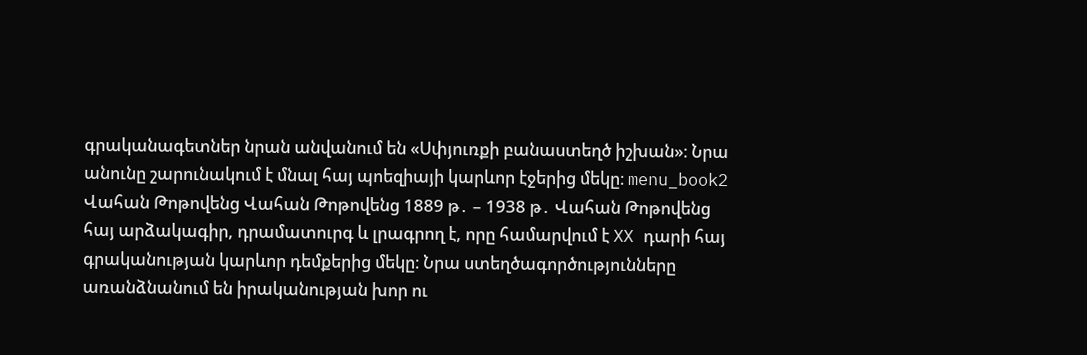գրականագետներ նրան անվանում են «Սփյուռքի բանաստեղծ իշխան»։ Նրա անունը շարունակում է մնալ հայ պոեզիայի կարևոր էջերից մեկը։ menu_book2 Վահան Թոթովենց Վահան Թոթովենց 1889 թ․ – 1938 թ․ Վահան Թոթովենց հայ արձակագիր, դրամատուրգ և լրագրող է, որը համարվում է XX դարի հայ գրականության կարևոր դեմքերից մեկը։ Նրա ստեղծագործությունները առանձնանում են իրականության խոր ու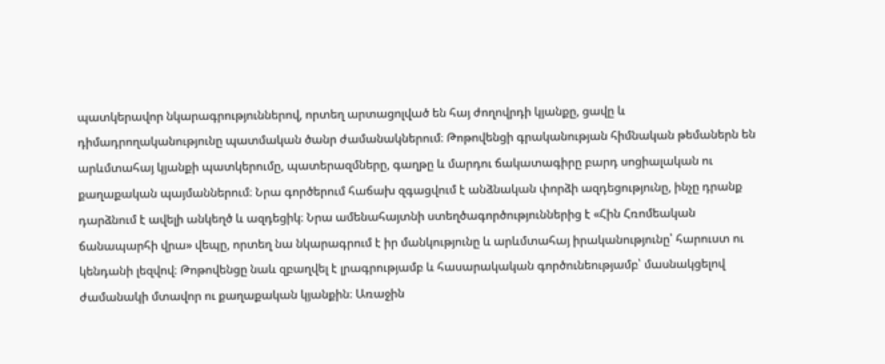պատկերավոր նկարագրություններով, որտեղ արտացոլված են հայ ժողովրդի կյանքը, ցավը և դիմադրողականությունը պատմական ծանր ժամանակներում։ Թոթովենցի գրականության հիմնական թեմաներն են արևմտահայ կյանքի պատկերումը, պատերազմները, գաղթը և մարդու ճակատագիրը բարդ սոցիալական ու քաղաքական պայմաններում։ Նրա գործերում հաճախ զգացվում է անձնական փորձի ազդեցությունը, ինչը դրանք դարձնում է ավելի անկեղծ և ազդեցիկ։ Նրա ամենահայտնի ստեղծագործություններից է «Հին Հռոմեական ճանապարհի վրա» վեպը, որտեղ նա նկարագրում է իր մանկությունը և արևմտահայ իրականությունը՝ հարուստ ու կենդանի լեզվով։ Թոթովենցը նաև զբաղվել է լրագրությամբ և հասարակական գործունեությամբ՝ մասնակցելով ժամանակի մտավոր ու քաղաքական կյանքին։ Առաջին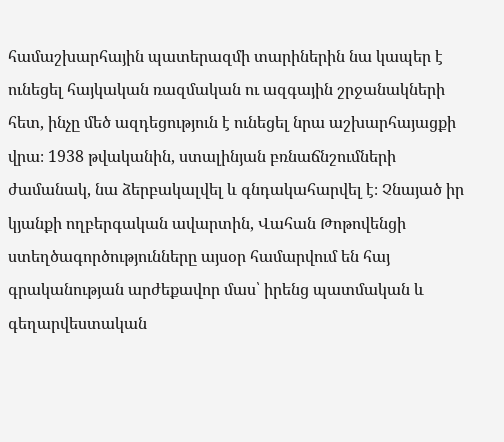համաշխարհային պատերազմի տարիներին նա կապեր է ունեցել հայկական ռազմական ու ազգային շրջանակների հետ, ինչը մեծ ազդեցություն է ունեցել նրա աշխարհայացքի վրա։ 1938 թվականին, ստալինյան բռնաճնշումների ժամանակ, նա ձերբակալվել և գնդակահարվել է։ Չնայած իր կյանքի ողբերգական ավարտին, Վահան Թոթովենցի ստեղծագործությունները այսօր համարվում են հայ գրականության արժեքավոր մաս՝ իրենց պատմական և գեղարվեստական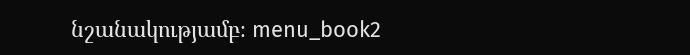նշանակությամբ։ menu_book2